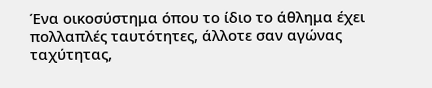Ένα οικοσύστημα όπου το ίδιο το άθλημα έχει πολλαπλές ταυτότητες, άλλοτε σαν αγώνας ταχύτητας,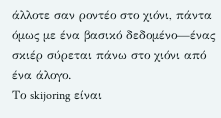άλλοτε σαν ροντέο στο χιόνι, πάντα όμως με ένα βασικό δεδομένο—ένας σκιέρ σύρεται πάνω στο χιόνι από ένα άλογο.
Το skijoring είναι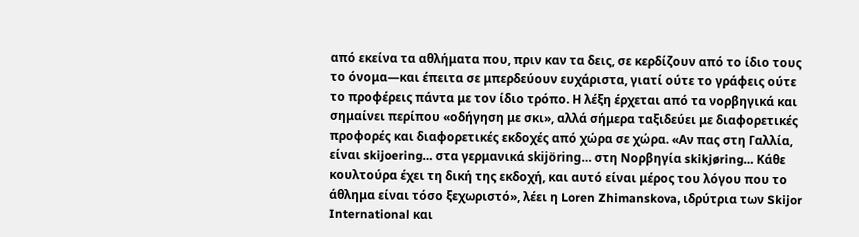από εκείνα τα αθλήματα που, πριν καν τα δεις, σε κερδίζουν από το ίδιο τους το όνομα—και έπειτα σε μπερδεύουν ευχάριστα, γιατί ούτε το γράφεις ούτε το προφέρεις πάντα με τον ίδιο τρόπο. Η λέξη έρχεται από τα νορβηγικά και σημαίνει περίπου «οδήγηση με σκι», αλλά σήμερα ταξιδεύει με διαφορετικές προφορές και διαφορετικές εκδοχές από χώρα σε χώρα. «Αν πας στη Γαλλία, είναι skijoering… στα γερμανικά skijöring… στη Νορβηγία skikjøring… Κάθε κουλτούρα έχει τη δική της εκδοχή, και αυτό είναι μέρος του λόγου που το άθλημα είναι τόσο ξεχωριστό», λέει η Loren Zhimanskova, ιδρύτρια των Skijor International και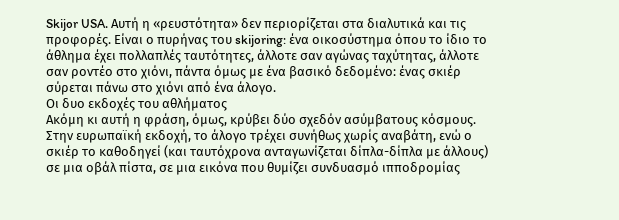Skijor USA. Αυτή η «ρευστότητα» δεν περιορίζεται στα διαλυτικά και τις προφορές. Είναι ο πυρήνας του skijoring: ένα οικοσύστημα όπου το ίδιο το άθλημα έχει πολλαπλές ταυτότητες, άλλοτε σαν αγώνας ταχύτητας, άλλοτε σαν ροντέο στο χιόνι, πάντα όμως με ένα βασικό δεδομένο: ένας σκιέρ σύρεται πάνω στο χιόνι από ένα άλογο.
Oι δυο εκδοχές του αθλήματος
Ακόμη κι αυτή η φράση, όμως, κρύβει δύο σχεδόν ασύμβατους κόσμους. Στην ευρωπαϊκή εκδοχή, το άλογο τρέχει συνήθως χωρίς αναβάτη, ενώ ο σκιέρ το καθοδηγεί (και ταυτόχρονα ανταγωνίζεται δίπλα-δίπλα με άλλους) σε μια οβάλ πίστα, σε μια εικόνα που θυμίζει συνδυασμό ιπποδρομίας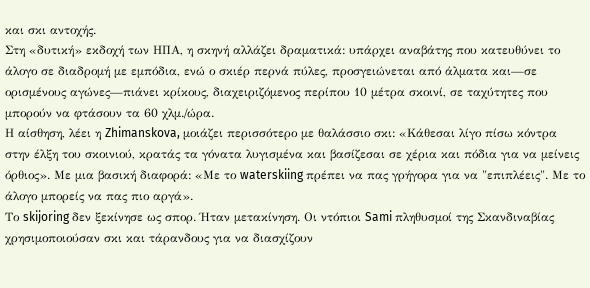και σκι αντοχής.
Στη «δυτική» εκδοχή των ΗΠΑ, η σκηνή αλλάζει δραματικά: υπάρχει αναβάτης που κατευθύνει το άλογο σε διαδρομή με εμπόδια, ενώ ο σκιέρ περνά πύλες, προσγειώνεται από άλματα και—σε ορισμένους αγώνες—πιάνει κρίκους, διαχειριζόμενος περίπου 10 μέτρα σκοινί, σε ταχύτητες που μπορούν να φτάσουν τα 60 χλμ./ώρα.
Η αίσθηση, λέει η Zhimanskova, μοιάζει περισσότερο με θαλάσσιο σκι: «Κάθεσαι λίγο πίσω κόντρα στην έλξη του σκοινιού, κρατάς τα γόνατα λυγισμένα και βασίζεσαι σε χέρια και πόδια για να μείνεις όρθιος». Με μια βασική διαφορά: «Με το waterskiing πρέπει να πας γρήγορα για να "επιπλέεις". Με το άλογο μπορείς να πας πιο αργά».
Το skijoring δεν ξεκίνησε ως σπορ. Ήταν μετακίνηση. Οι ντόπιοι Sami πληθυσμοί της Σκανδιναβίας χρησιμοποιούσαν σκι και τάρανδους για να διασχίζουν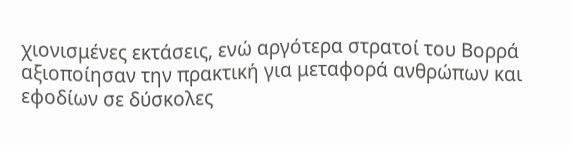χιονισμένες εκτάσεις, ενώ αργότερα στρατοί του Βορρά αξιοποίησαν την πρακτική για μεταφορά ανθρώπων και εφοδίων σε δύσκολες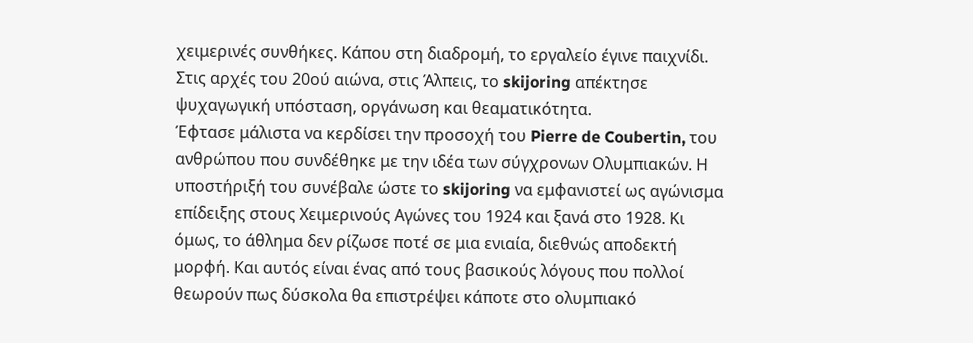χειμερινές συνθήκες. Κάπου στη διαδρομή, το εργαλείο έγινε παιχνίδι. Στις αρχές του 20ού αιώνα, στις Άλπεις, το skijoring απέκτησε ψυχαγωγική υπόσταση, οργάνωση και θεαματικότητα.
Έφτασε μάλιστα να κερδίσει την προσοχή του Pierre de Coubertin, του ανθρώπου που συνδέθηκε με την ιδέα των σύγχρονων Ολυμπιακών. Η υποστήριξή του συνέβαλε ώστε το skijoring να εμφανιστεί ως αγώνισμα επίδειξης στους Χειμερινούς Αγώνες του 1924 και ξανά στο 1928. Κι όμως, το άθλημα δεν ρίζωσε ποτέ σε μια ενιαία, διεθνώς αποδεκτή μορφή. Και αυτός είναι ένας από τους βασικούς λόγους που πολλοί θεωρούν πως δύσκολα θα επιστρέψει κάποτε στο ολυμπιακό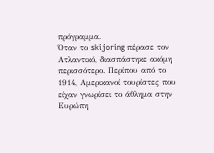πρόγραμμα.
Όταν το skijoring πέρασε τον Ατλαντικό, διασπάστηκε ακόμη περισσότερο. Περίπου από το 1914, Αμερικανοί τουρίστες που είχαν γνωρίσει το άθλημα στην Ευρώπη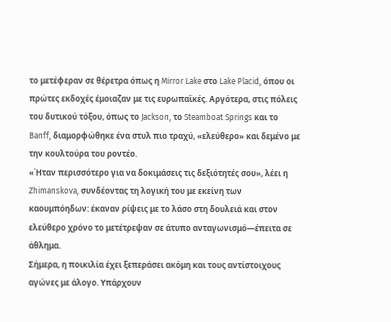το μετέφεραν σε θέρετρα όπως η Mirror Lake στο Lake Placid, όπου οι πρώτες εκδοχές έμοιαζαν με τις ευρωπαϊκές. Αργότερα, στις πόλεις του δυτικού τόξου, όπως το Jackson, το Steamboat Springs και το Banff, διαμορφώθηκε ένα στυλ πιο τραχύ, «ελεύθερο» και δεμένο με την κουλτούρα του ροντέο.
«Ήταν περισσότερο για να δοκιμάσεις τις δεξιότητές σου», λέει η Zhimanskova, συνδέοντας τη λογική του με εκείνη των καουμπόηδων: έκαναν ρίψεις με το λάσο στη δουλειά και στον ελεύθερο χρόνο το μετέτρεψαν σε άτυπο ανταγωνισμό—έπειτα σε άθλημα.
Σήμερα, η ποικιλία έχει ξεπεράσει ακόμη και τους αντίστοιχους αγώνες με άλογο. Υπάρχουν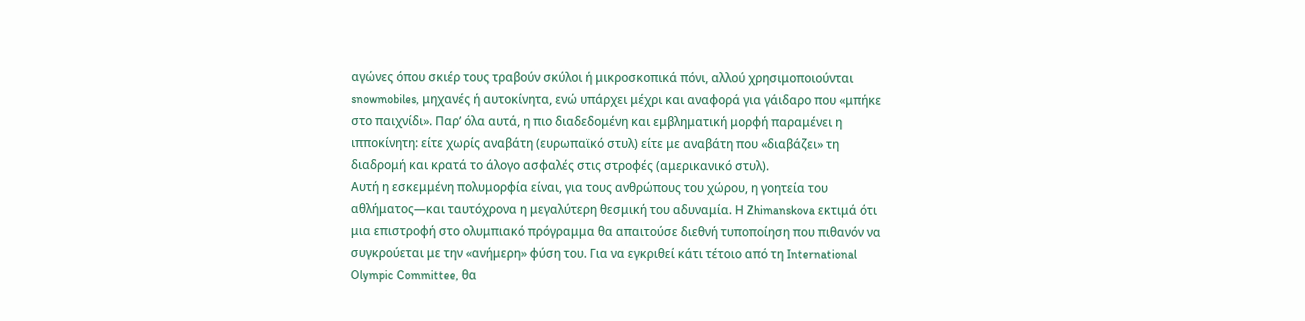αγώνες όπου σκιέρ τους τραβούν σκύλοι ή μικροσκοπικά πόνι, αλλού χρησιμοποιούνται snowmobiles, μηχανές ή αυτοκίνητα, ενώ υπάρχει μέχρι και αναφορά για γάιδαρο που «μπήκε στο παιχνίδι». Παρ’ όλα αυτά, η πιο διαδεδομένη και εμβληματική μορφή παραμένει η ιπποκίνητη: είτε χωρίς αναβάτη (ευρωπαϊκό στυλ) είτε με αναβάτη που «διαβάζει» τη διαδρομή και κρατά το άλογο ασφαλές στις στροφές (αμερικανικό στυλ).
Αυτή η εσκεμμένη πολυμορφία είναι, για τους ανθρώπους του χώρου, η γοητεία του αθλήματος—και ταυτόχρονα η μεγαλύτερη θεσμική του αδυναμία. Η Zhimanskova εκτιμά ότι μια επιστροφή στο ολυμπιακό πρόγραμμα θα απαιτούσε διεθνή τυποποίηση που πιθανόν να συγκρούεται με την «ανήμερη» φύση του. Για να εγκριθεί κάτι τέτοιο από τη International Olympic Committee, θα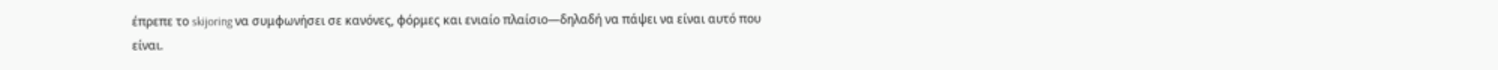έπρεπε το skijoring να συμφωνήσει σε κανόνες, φόρμες και ενιαίο πλαίσιο—δηλαδή να πάψει να είναι αυτό που είναι.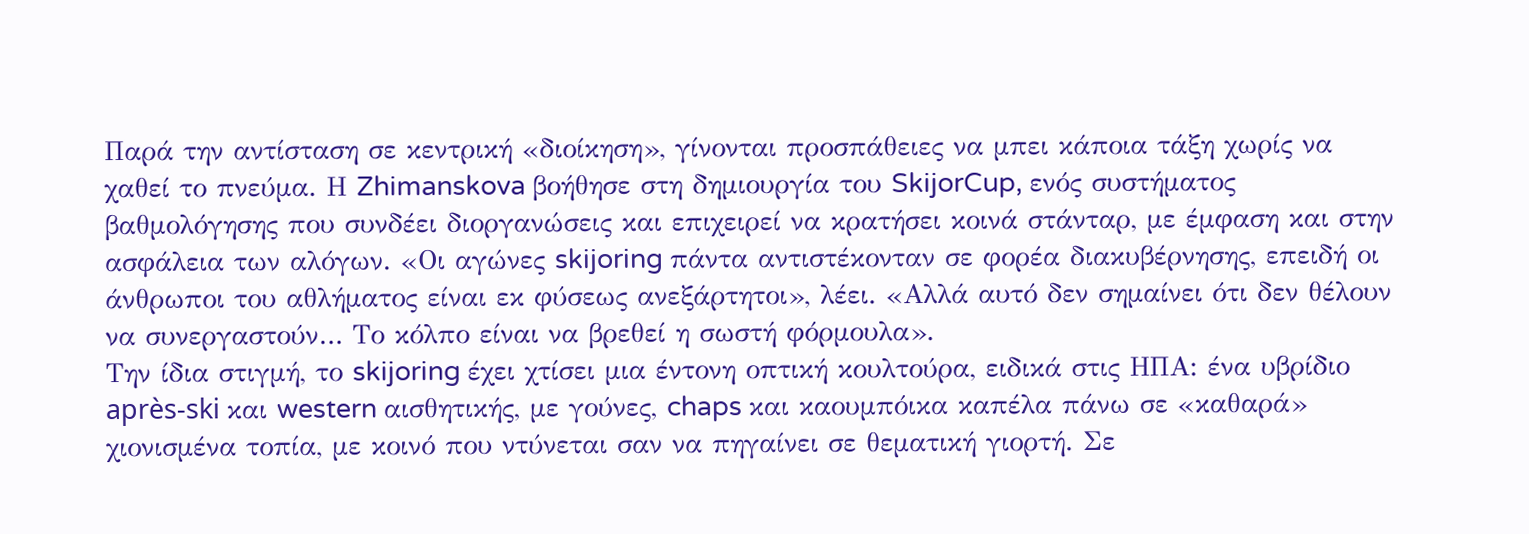Παρά την αντίσταση σε κεντρική «διοίκηση», γίνονται προσπάθειες να μπει κάποια τάξη χωρίς να χαθεί το πνεύμα. Η Zhimanskova βοήθησε στη δημιουργία του SkijorCup, ενός συστήματος βαθμολόγησης που συνδέει διοργανώσεις και επιχειρεί να κρατήσει κοινά στάνταρ, με έμφαση και στην ασφάλεια των αλόγων. «Οι αγώνες skijoring πάντα αντιστέκονταν σε φορέα διακυβέρνησης, επειδή οι άνθρωποι του αθλήματος είναι εκ φύσεως ανεξάρτητοι», λέει. «Αλλά αυτό δεν σημαίνει ότι δεν θέλουν να συνεργαστούν… Το κόλπο είναι να βρεθεί η σωστή φόρμουλα».
Την ίδια στιγμή, το skijoring έχει χτίσει μια έντονη οπτική κουλτούρα, ειδικά στις ΗΠΑ: ένα υβρίδιο après-ski και western αισθητικής, με γούνες, chaps και καουμπόικα καπέλα πάνω σε «καθαρά» χιονισμένα τοπία, με κοινό που ντύνεται σαν να πηγαίνει σε θεματική γιορτή. Σε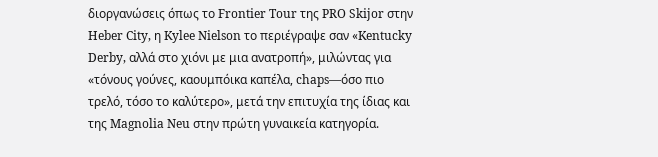διοργανώσεις όπως το Frontier Tour της PRO Skijor στην Heber City, η Kylee Nielson το περιέγραψε σαν «Kentucky Derby, αλλά στο χιόνι με μια ανατροπή», μιλώντας για «τόνους γούνες, καουμπόικα καπέλα, chaps—όσο πιο τρελό, τόσο το καλύτερο», μετά την επιτυχία της ίδιας και της Magnolia Neu στην πρώτη γυναικεία κατηγορία.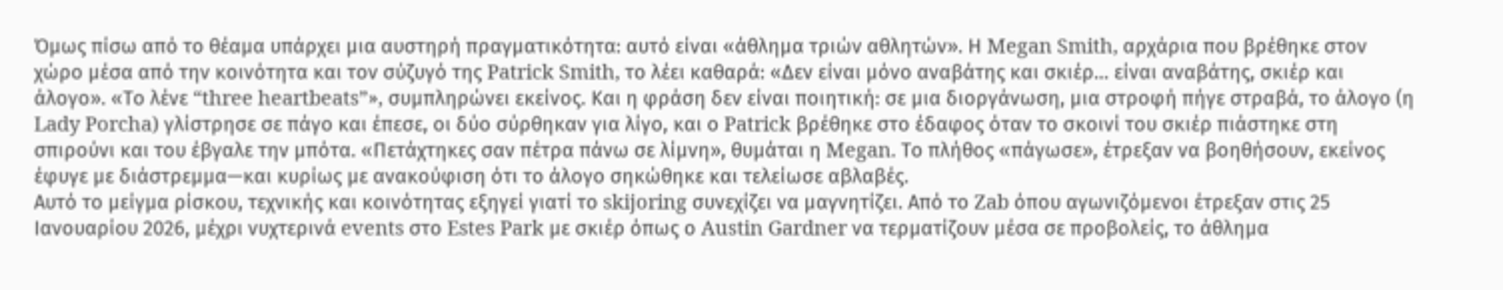Όμως πίσω από το θέαμα υπάρχει μια αυστηρή πραγματικότητα: αυτό είναι «άθλημα τριών αθλητών». Η Megan Smith, αρχάρια που βρέθηκε στον χώρο μέσα από την κοινότητα και τον σύζυγό της Patrick Smith, το λέει καθαρά: «Δεν είναι μόνο αναβάτης και σκιέρ… είναι αναβάτης, σκιέρ και άλογο». «Το λένε “three heartbeats”», συμπληρώνει εκείνος. Και η φράση δεν είναι ποιητική: σε μια διοργάνωση, μια στροφή πήγε στραβά, το άλογο (η Lady Porcha) γλίστρησε σε πάγο και έπεσε, οι δύο σύρθηκαν για λίγο, και ο Patrick βρέθηκε στο έδαφος όταν το σκοινί του σκιέρ πιάστηκε στη σπιρούνι και του έβγαλε την μπότα. «Πετάχτηκες σαν πέτρα πάνω σε λίμνη», θυμάται η Megan. Το πλήθος «πάγωσε», έτρεξαν να βοηθήσουν, εκείνος έφυγε με διάστρεμμα—και κυρίως με ανακούφιση ότι το άλογο σηκώθηκε και τελείωσε αβλαβές.
Αυτό το μείγμα ρίσκου, τεχνικής και κοινότητας εξηγεί γιατί το skijoring συνεχίζει να μαγνητίζει. Από το Zab όπου αγωνιζόμενοι έτρεξαν στις 25 Ιανουαρίου 2026, μέχρι νυχτερινά events στο Estes Park με σκιέρ όπως ο Austin Gardner να τερματίζουν μέσα σε προβολείς, το άθλημα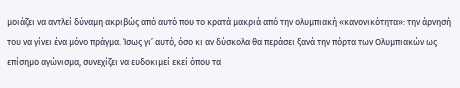μοιάζει να αντλεί δύναμη ακριβώς από αυτό που το κρατά μακριά από την ολυμπιακή «κανονικότητα»: την άρνησή του να γίνει ένα μόνο πράγμα. Ίσως γι’ αυτό, όσο κι αν δύσκολα θα περάσει ξανά την πόρτα των Ολυμπιακών ως επίσημο αγώνισμα, συνεχίζει να ευδοκιμεί εκεί όπου τα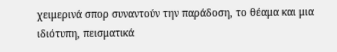χειμερινά σπορ συναντούν την παράδοση, το θέαμα και μια ιδιότυπη, πεισματικά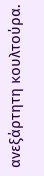ανεξάρτητη κουλτούρα.